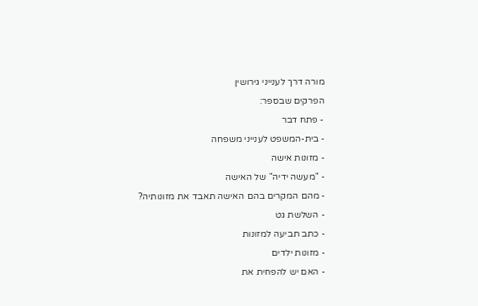מורה דרך לענייני גירושין
הפרקים שבספר:
- פתח דבר
- בית-המשפט לענייני משפחה
- מזונות אישה
- "מעשה ידיה" של האישה
- מהם המקרים בהם האישה תאבד את מזונותיה?
- השלשת גט
- כתב תביעה למזונות
- מזונות ילדים
- האם יש להפחית את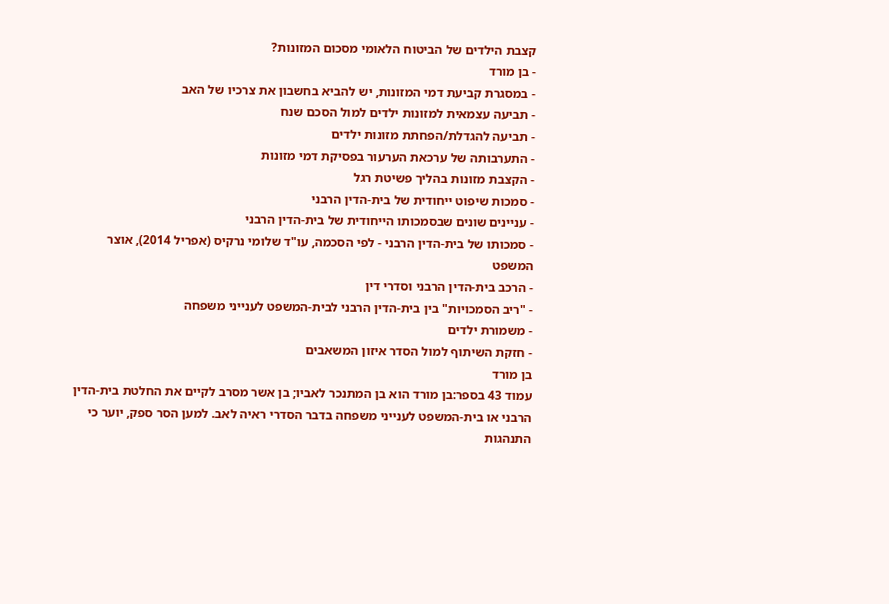קצבת הילדים של הביטוח הלאומי מסכום המזונות?
- בן מורד
- במסגרת קביעת דמי המזונות, יש להביא בחשבון את צרכיו של האב
- תביעה עצמאית למזונות ילדים למול הסכם שנח
- תביעה להגדלת/הפחתת מזונות ילדים
- התערבותה של ערכאת הערעור בפסיקת דמי מזונות
- הקצבת מזונות בהליך פשיטת רגל
- סמכות שיפוט ייחודית של בית-הדין הרבני
- עניינים שונים שבסמכותו הייחודית של בית-הדין הרבני
- סמכותו של בית-הדין הרבני - לפי הסכמה, עו"ד שלומי נרקיס (אפריל 2014), אוצר המשפט
- הרכב בית-הדין הרבני וסדרי דין
- "ריב הסמכויות" בין בית-הדין הרבני לבית-המשפט לענייני משפחה
- משמורת ילדים
- חזקת השיתוף למול הסדר איזון המשאבים
בן מורד
עמוד 43 בספר:בן מורד הוא בן המתנכר לאביו; בן אשר מסרב לקיים את החלטת בית-הדין הרבני או בית-המשפט לענייני משפחה בדבר הסדרי ראיה לאב. למען הסר ספק, יוער כי התנהגות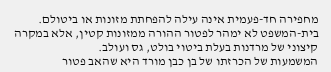מחפירה חד-פעמית אינה עילה להפחתת מזונות או ביטולם.
בית-המשפט לא ימהר לפטור ההורה ממזונות קטין, אלא במקרה קיצוני של מרדנות בעלת ביטוי בולט, גס ועולב.
המשמעות של הכרזתו של בן כבן מורד היא שהאב פטור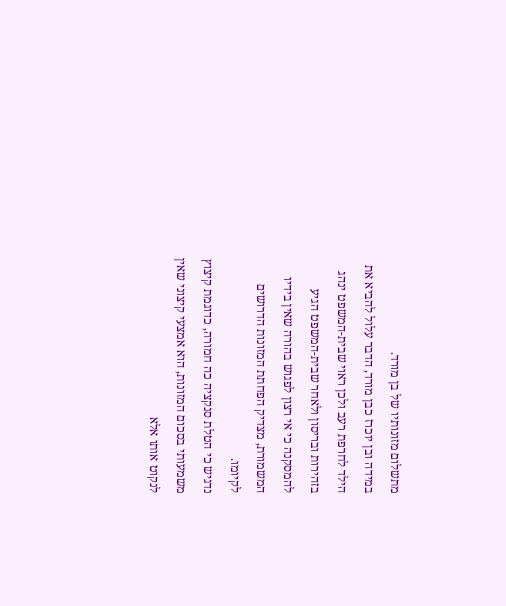מתשלום מזונותיו של בן מורד.
במידה ובן יוכרז כבן מורד, הדבר עלול להביא את הילד לחרפת רעב ולכן ראוי שבית-המשפט ינהג בזהירות ובריסון ולאחר שבית-המשפט הגיע להמסקנה כי אי רצון לפגוש בהורה שאין בידיו המשמורת, מצדיק הפחתת המזונות הדרושים לקיומו.
נדגיש כי הטלת סנקציה כה חמורה, כדוגמת קיצוץ משמעותי בסכום המזונות, הוא אמצעי קיצוני שאין לנקוט אותו אלא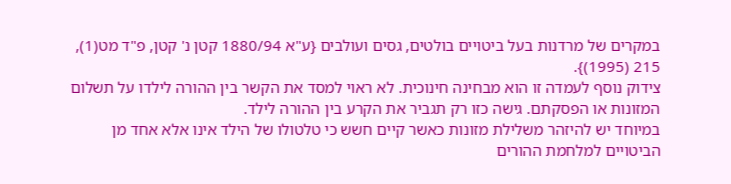במקרים של מרדנות בעל ביטויים בולטים, גסים ועולבים {ע"א 1880/94 קטן נ' קטן, פ"ד מט(1), 215 (1995)}.
צידוק נוסף לעמדה זו הוא מבחינה חינוכית. לא ראוי למסד את הקשר בין ההורה לילדו על תשלום המזונות או הפסקתם. גישה כזו רק תגביר את הקרע בין ההורה לילד.
במיוחד יש להיזהר משלילת מזונות כאשר קיים חשש כי טלטולו של הילד אינו אלא אחד מן הביטויים למלחמת ההורים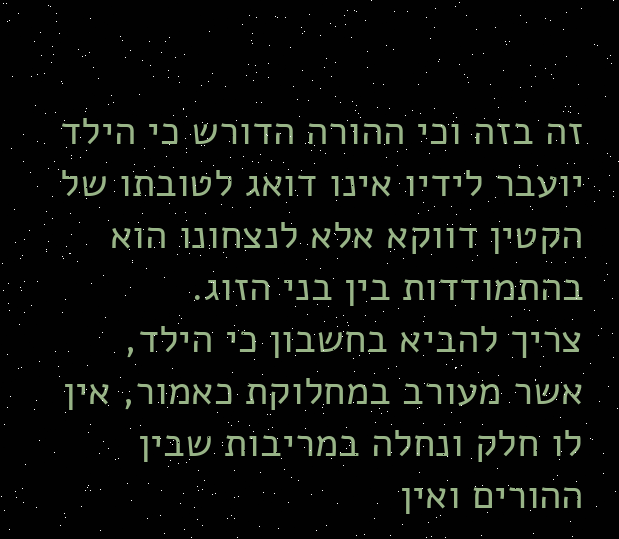זה בזה וכי ההורה הדורש כי הילד יועבר לידיו אינו דואג לטובתו של הקטין דווקא אלא לנצחונו הוא בהתמודדות בין בני הזוג.
צריך להביא בחשבון כי הילד, אשר מעורב במחלוקת כאמור, אין לו חלק ונחלה במריבות שבין ההורים ואין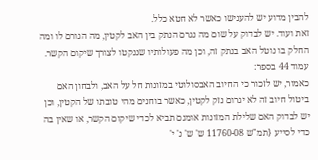להבין מדוע יש להענישו כאשר לא חטא כלל.
זאת ועוד. יש לבדוק על שום מה נגרם הנתק בין האב לקטין, מה הגורם לו ומה החלק בו נוטל האב בנתק זה, וכן מה פעולותיו שננקטו לצורך שיקום הקשר.
עמוד 44 בספר:
כאמור, יש לזכור כי החיוב האבסולוטי במזונות חל על האב, ולבחון האם ביטול חיוב זה לא יגרום נזק לקטין, כאשר בוחנים מהי טובתו של הקטין, וכן יש לבדוק האם שלילת המזונות אומנם תביא לכדי שיקום הקשר, או שאין בה כדי לסייע {תמ"ש 11760-08 ש' ש' נ' י'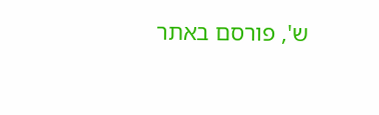ש', פורסם באתר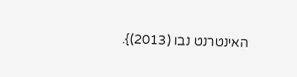האינטרנט נבו (2013)}.